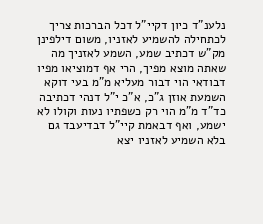נלענ"ד כיון דקיי"ל דכל הברכות צריך לכתחילה להשמיע לאזניו, משום דילפינן מק"ש דכתיב שמע, השמע לאזניך מה שאתה מוצא מפיך, הרי אף דמוציאו מפיו דבודאי הוי דבור מעליא מ"מ בעי דוקא השמעת אוזן ג"כ, א"כ י"ל דנהי דכתיבה כד"ד מ"מ הוי רק כשפתיו נעות וקולו לא ישמע, ואף דבאמת קיי"ל דבדיעבד גם בלא השמיע לאזניו יצא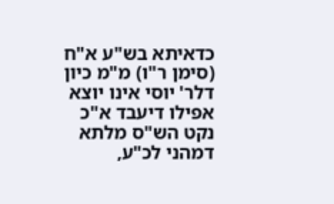כדאיתא בש"ע א"ח (סימן ר"ו) מ"מ כיון דלר' יוסי אינו יוצא אפילו דיעבד א"כ נקט הש"ס מלתא דמהני לכ"ע,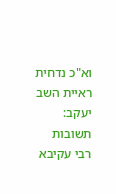וא"כ נדחית ראיית השב יעקב:
תשובות רבי עקיבא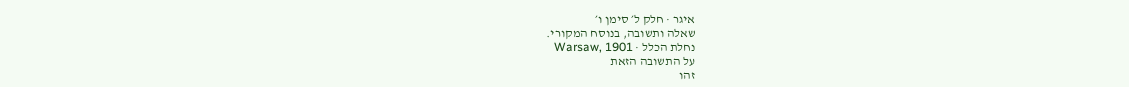איגר · חלק ל׳ סימן ו׳
שאלה ותשובה, בנוסח המקורי.
נחלת הכלל · Warsaw, 1901
על התשובה הזאת
זהו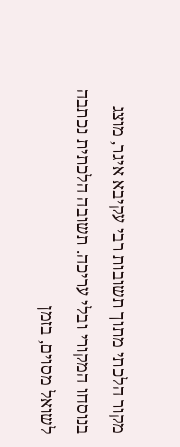מקור הלכתי מתוך תשובות רבי עקיבא איגר, מוצג בנוסחו המקורי ובלי עריכה. תשובה הלכתית נכתבה לשואל מסוים, בזמן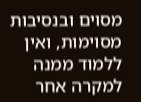מסוים ובנסיבות מסוימות, ואין ללמוד ממנה למקרה אחר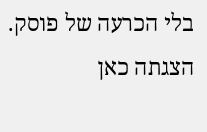בלי הכרעה של פוסק. הצגתה כאן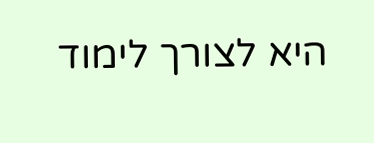היא לצורך לימוד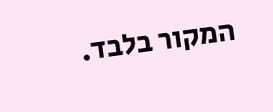המקור בלבד.